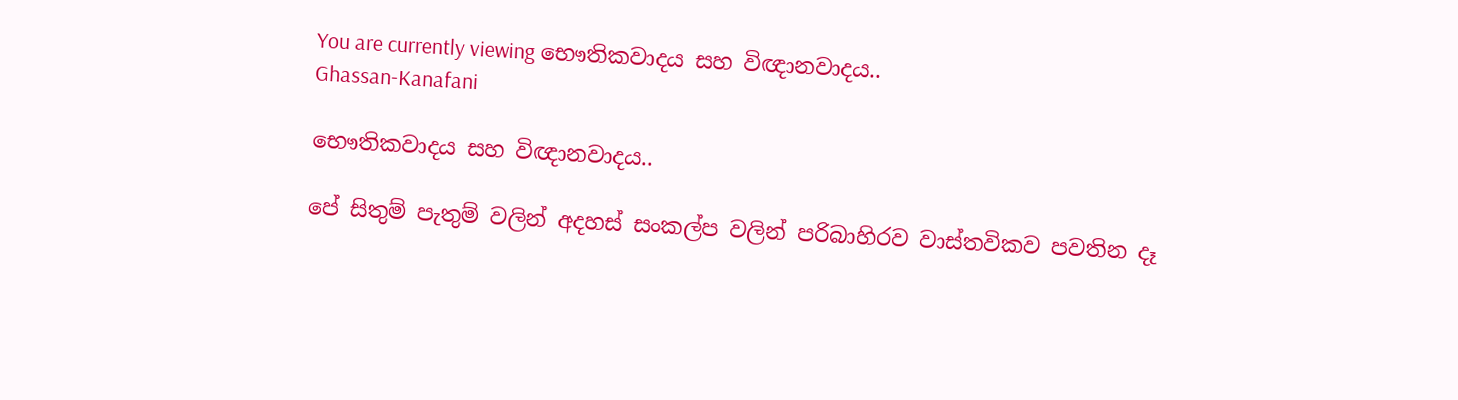You are currently viewing භෞතිකවාදය සහ විඥානවාදය..
Ghassan-Kanafani

භෞතිකවාදය සහ විඥානවාදය..

පේ සිතුම් පැතුම් වලින් අදහස් සංකල්ප වලින් පරිබාහිරව වාස්තවිකව පවතින දෑ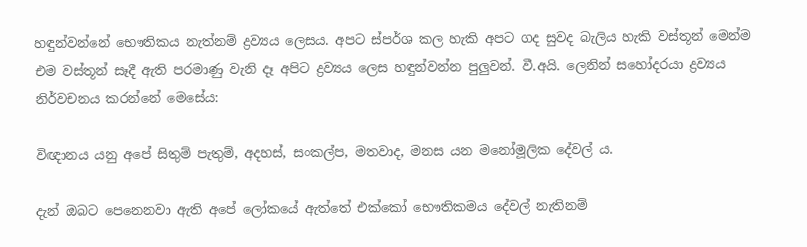හඳුන්වන්නේ භෞතිකය නැත්නම් ද්‍රව්‍යය ලෙසය. අපට ස්පර්ශ කල හැකි අපට ගද සුවද බැලිය හැකි වස්තූන් මෙන්ම එම වස්තූන් සෑදී ඇති පරමාණු වැනි දෑ අපිට ද්‍රව්‍යය ලෙස හඳුන්වන්න පුලුවන්. වී.අයි. ලෙනින් සහෝදරයා ද්‍රව්‍යය නිර්වචනය කරන්නේ මෙසේය:

විඥානය යනු අපේ සිතුම් පැතුම්, අදහස්, සංකල්ප, මතවාද, මනස යන මනෝමූලික දේවල් ය.

දැන් ඔබට පෙනෙනවා ඇති අපේ ලෝකයේ ඇත්තේ එක්කෝ භෞතිකමය දේවල් නැතිනම්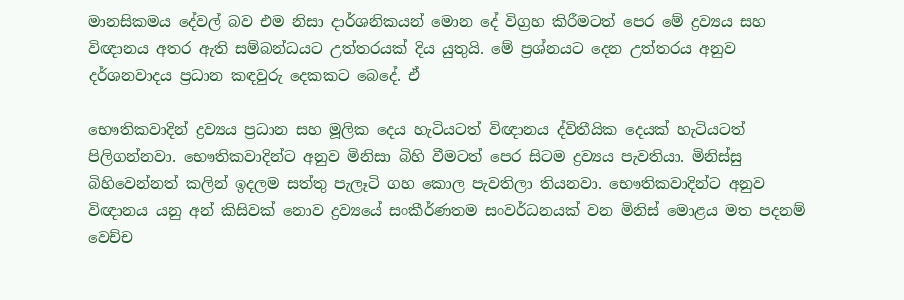මානසිකමය දේවල් බව එම නිසා දාර්ශනිකයන් මොන දේ විග්‍රහ කිරීමටත් පෙර මේ ද්‍රව්‍යය සහ විඥානය අතර ඇති සම්බන්ධයට උත්තරයක් දිය යුතුයි. මේ ප්‍රශ්නයට දෙන උත්තරය අනුව දර්ශනවාදය ප්‍රධාන කඳවුරු දෙකකට බෙදේ. ඒ

භෞතිකවාදින් ද්‍රව්‍යය ප්‍රධාන සහ මූලික දෙය හැටියටත් විඥානය ද්විතීයික දෙයක් හැටියටත් පිලිගන්නවා. භෞතිකවාදින්ට අනුව මිනිසා බිහි වීමටත් පෙර සිටම ද්‍රව්‍යය පැවතියා. මිනිස්සු බිහිවෙන්නත් කලින් ඉදලම සත්තු පැලෑටි ගහ කොල පැවතිලා තියනවා. භෞතිකවාදින්ට අනුව විඥානය යනු අන් කිසිවක් නොව ද්‍රව්‍යයේ සංකීර්ණතම සංවර්ධනයක් වන මිනිස් මොළය මත පදනම් වෙච්ච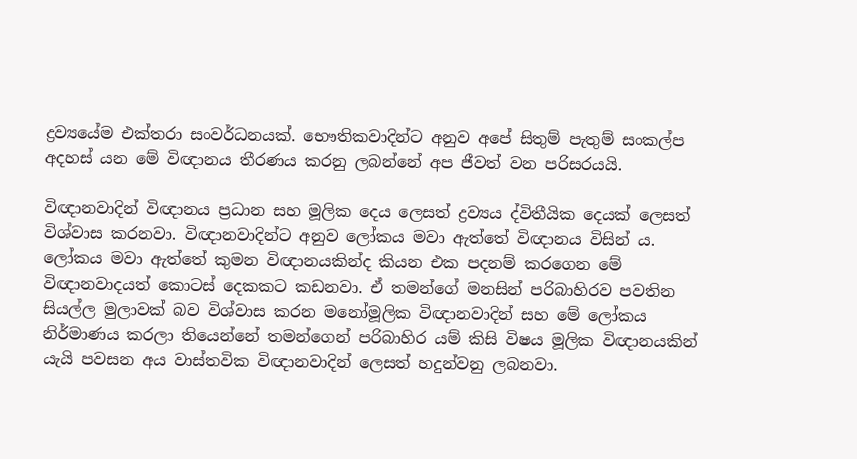ද්‍රව්‍යයේම එක්තරා සංවර්ධනයක්. භෞතිකවාදින්ට අනුව අපේ සිතුම් පැතුම් සංකල්ප අදහස් යන මේ විඥානය තීරණය කරනු ලබන්නේ අප ජීවත් වන පරිසරයයි.

විඥානවාදින් විඥානය ප්‍රධාන සහ මූලික දෙය ලෙසත් ද්‍රව්‍යය ද්විතීයික දෙයක් ලෙසත් විශ්වාස කරනවා. විඥානවාදින්ට අනුව ලෝකය මවා ඇත්තේ විඥානය විසින් ය. ලෝකය මවා ඇත්තේ කුමන විඥානයකින්ද කියන එක පදනම් කරගෙන මේ විඥානවාදයත් කොටස් දෙකකට කඩනවා. ඒ තමන්ගේ මනසින් පරිබාහිරව පවතින සියල්ල මුලාවක් බව විශ්වාස කරන මනෝමූලික විඥානවාදින් සහ මේ ලෝකය නිර්මාණය කරලා තියෙන්නේ තමන්ගෙන් පරිබාහිර යම් කිසි විෂය මූලික විඥානයකින් යැයි පවසන අය වාස්තවික විඥානවාදින් ලෙසත් හදුන්වනු ලබනවා.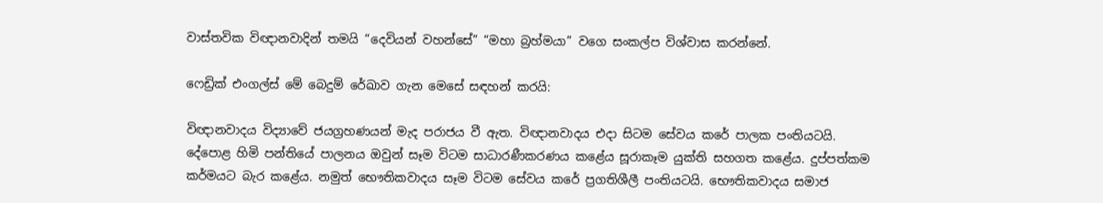වාස්තවික විඥානවාදින් තමයි “දෙවියන් වහන්සේ” “මහා බ්‍රහ්මයා” වගෙ සංකල්ප විශ්වාස කරන්නේ.

ෆෙඩ්‍රික් එංගල්ස් මේ බෙදුම් රේඛාව ගැන මෙසේ සඳහන් කරයි:

විඥානවාදය විද්‍යාවේ ජයග්‍රහණයන් මැද පරාජය වී ඇත. විඥානවාදය එදා සිටම සේවය කරේ පාලක පංතියටයි. දේපොළ හිමි පන්තියේ පාලනය ඔවුන් සෑම විටම සාධාරණීකරණය කළේය සූරාකෑම යුක්ති සහගත කළේය. දුප්පත්කම කර්මයට බැර කළේය. නමුත් භෞතිකවාදය සෑම විටම සේවය කරේ ප්‍රගතිශීලී පංතියටයි. භෞතිකවාදය සමාජ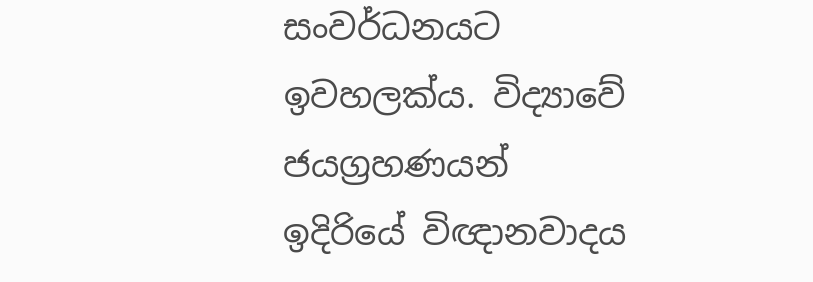සංවර්ධනයට ඉවහලක්ය. විද්‍යාවේ ජයග්‍රහණයන් ඉදිරියේ විඥානවාදය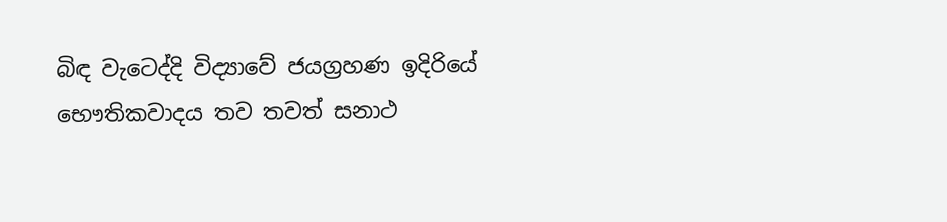බිඳ වැටෙද්දි විද්‍යාවේ ජයග්‍රහණ ඉදිරියේ භෞතිකවාදය තව තවත් සනාථ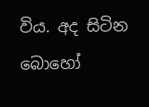විය. අද සිටින බොහෝ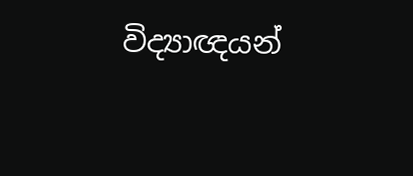විද්‍යාඥයන්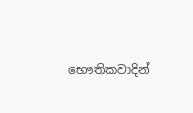භෞතිකවාදින්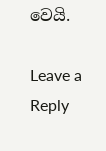වෙයි.

Leave a Reply